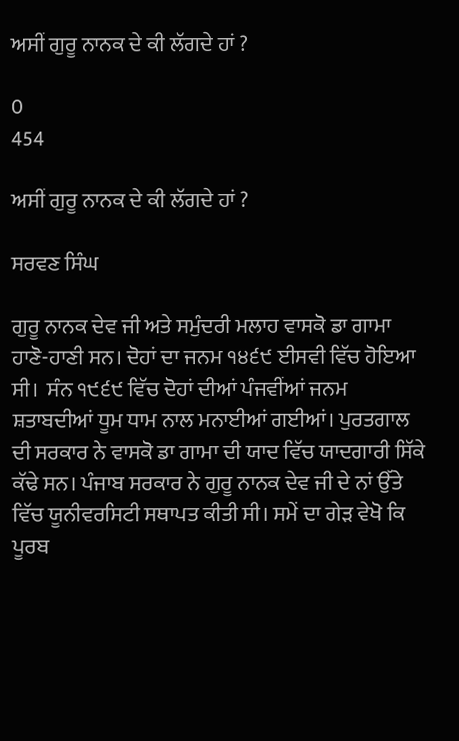ਅਸੀਂ ਗੁਰੂ ਨਾਨਕ ਦੇ ਕੀ ਲੱਗਦੇ ਹਾਂ ?

0
454

ਅਸੀਂ ਗੁਰੂ ਨਾਨਕ ਦੇ ਕੀ ਲੱਗਦੇ ਹਾਂ ?

ਸਰਵਣ ਸਿੰਘ

ਗੁਰੂ ਨਾਨਕ ਦੇਵ ਜੀ ਅਤੇ ਸਮੁੰਦਰੀ ਮਲਾਹ ਵਾਸਕੋ ਡਾ ਗਾਮਾ ਹਾਣੋ-ਹਾਣੀ ਸਨ। ਦੋਹਾਂ ਦਾ ਜਨਮ ੧੪੬੯ ਈਸਵੀ ਵਿੱਚ ਹੋਇਆ ਸੀ।  ਸੰਨ ੧੯੬੯ ਵਿੱਚ ਦੋਹਾਂ ਦੀਆਂ ਪੰਜਵੀਂਆਂ ਜਨਮ ਸ਼ਤਾਬਦੀਆਂ ਧੂਮ ਧਾਮ ਨਾਲ ਮਨਾਈਆਂ ਗਈਆਂ। ਪੁਰਤਗਾਲ ਦੀ ਸਰਕਾਰ ਨੇ ਵਾਸਕੋ ਡਾ ਗਾਮਾ ਦੀ ਯਾਦ ਵਿੱਚ ਯਾਦਗਾਰੀ ਸਿੱਕੇ ਕੱਢੇ ਸਨ। ਪੰਜਾਬ ਸਰਕਾਰ ਨੇ ਗੁਰੂ ਨਾਨਕ ਦੇਵ ਜੀ ਦੇ ਨਾਂ ਉੱਤੇ ਵਿੱਚ ਯੂਨੀਵਰਸਿਟੀ ਸਥਾਪਤ ਕੀਤੀ ਸੀ। ਸਮੇਂ ਦਾ ਗੇੜ ਵੇਖੋ ਕਿ ਪੂਰਬ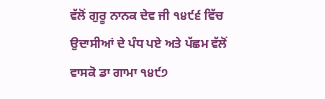ਵੱਲੋਂ ਗੁਰੂ ਨਾਨਕ ਦੇਵ ਜੀ ੧੪੯੬ ਵਿੱਚ ਉਦਾਸੀਆਂ ਦੇ ਪੰਧ ਪਏ ਅਤੇ ਪੱਛਮ ਵੱਲੋਂ ਵਾਸਕੋ ਡਾ ਗਾਮਾ ੧੪੯੭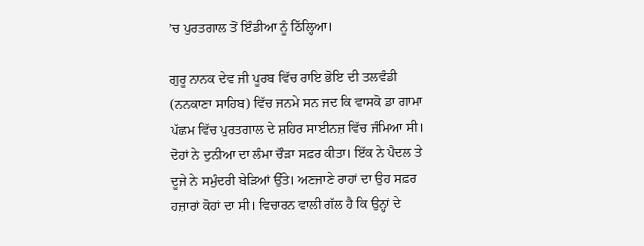’ਚ ਪੁਰਤਗਾਲ ਤੋਂ ਇੰਡੀਆ ਨੂੰ ਠਿੱਲ੍ਹਿਆ।

ਗੁਰੂ ਨਾਨਕ ਦੇਵ ਜੀ ਪੂਰਬ ਵਿੱਚ ਰਾਇ ਭੋਇ ਦੀ ਤਲਵੰਡੀ (ਨਨਕਾਣਾ ਸਾਹਿਬ) ਵਿੱਚ ਜਨਮੇ ਸਨ ਜਦ ਕਿ ਵਾਸਕੋ ਡਾ ਗਾਮਾ ਪੱਛਮ ਵਿੱਚ ਪੁਰਤਗਾਲ ਦੇ ਸ਼ਹਿਰ ਸਾਈਨਜ਼ ਵਿੱਚ ਜੰਮਿਆ ਸੀ। ਦੋਹਾਂ ਨੇ ਦੁਨੀਆ ਦਾ ਲੰਮਾ ਚੌੜਾ ਸਫ਼ਰ ਕੀਤਾ। ਇੱਕ ਨੇ ਪੈਦਲ ਤੇ ਦੂਜੇ ਨੇ ਸਮੁੰਦਰੀ ਬੇੜਿਆਂ ਉੱਤੇ। ਅਣਜਾਣੇ ਰਾਹਾਂ ਦਾ ਉਹ ਸਫ਼ਰ ਹਜ਼ਾਰਾਂ ਕੋਹਾਂ ਦਾ ਸੀ। ਵਿਚਾਰਨ ਵਾਲੀ ਗੱਲ ਹੈ ਕਿ ਉਨ੍ਹਾਂ ਦੇ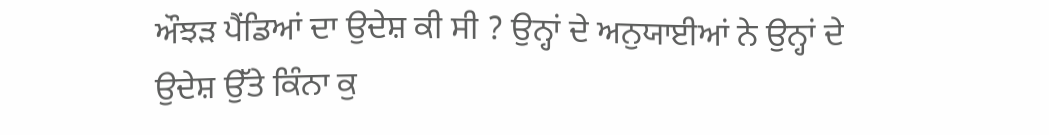ਔਝੜ ਪੈਂਡਿਆਂ ਦਾ ਉਦੇਸ਼ ਕੀ ਸੀ ? ਉਨ੍ਹਾਂ ਦੇ ਅਨੁਯਾਈਆਂ ਨੇ ਉਨ੍ਹਾਂ ਦੇ ਉਦੇਸ਼ ਉੱਤੇ ਕਿੰਨਾ ਕੁ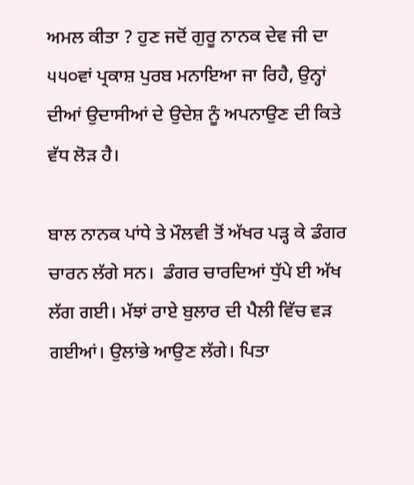ਅਮਲ ਕੀਤਾ ? ਹੁਣ ਜਦੋਂ ਗੁਰੂ ਨਾਨਕ ਦੇਵ ਜੀ ਦਾ ੫੫੦ਵਾਂ ਪ੍ਰਕਾਸ਼ ਪੁਰਬ ਮਨਾਇਆ ਜਾ ਰਿਹੈ, ਉਨ੍ਹਾਂ ਦੀਆਂ ਉਦਾਸੀਆਂ ਦੇ ਉਦੇਸ਼ ਨੂੰ ਅਪਨਾਉਣ ਦੀ ਕਿਤੇ ਵੱਧ ਲੋੜ ਹੈ।

ਬਾਲ ਨਾਨਕ ਪਾਂਧੇ ਤੇ ਮੌਲਵੀ ਤੋਂ ਅੱਖਰ ਪੜ੍ਹ ਕੇ ਡੰਗਰ ਚਾਰਨ ਲੱਗੇ ਸਨ।  ਡੰਗਰ ਚਾਰਦਿਆਂ ਧੁੱਪੇ ਈ ਅੱਖ ਲੱਗ ਗਈ। ਮੱਝਾਂ ਰਾਏ ਬੁਲਾਰ ਦੀ ਪੈਲੀ ਵਿੱਚ ਵੜ ਗਈਆਂ। ਉਲਾਂਭੇ ਆਉਣ ਲੱਗੇ। ਪਿਤਾ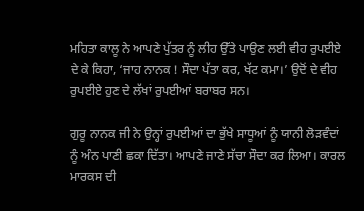ਮਹਿਤਾ ਕਾਲੂ ਨੇ ਆਪਣੇ ਪੁੱਤਰ ਨੂੰ ਲੀਹ ਉੱਤੇ ਪਾਉਣ ਲਈ ਵੀਹ ਰੁਪਈਏ ਦੇ ਕੇ ਕਿਹਾ, ‘ਜਾਹ ਨਾਨਕ ! ਸੌਦਾ ਪੱਤਾ ਕਰ, ਖੱਟ ਕਮਾ।’ ਉਦੋਂ ਦੇ ਵੀਹ ਰੁਪਈਏ ਹੁਣ ਦੇ ਲੱਖਾਂ ਰੁਪਈਆਂ ਬਰਾਬਰ ਸਨ।

ਗੁਰੂ ਨਾਨਕ ਜੀ ਨੇ ਉਨ੍ਹਾਂ ਰੁਪਈਆਂ ਦਾ ਭੁੱਖੇ ਸਾਧੂਆਂ ਨੂੰ ਯਾਨੀ ਲੋੜਵੰਦਾਂ ਨੂੰ ਅੰਨ ਪਾਣੀ ਛਕਾ ਦਿੱਤਾ। ਆਪਣੇ ਜਾਣੇ ਸੱਚਾ ਸੌਦਾ ਕਰ ਲਿਆ। ਕਾਰਲ ਮਾਰਕਸ ਦੀ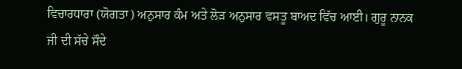ਵਿਚਾਰਧਾਰਾ (ਯੋਗਤਾ) ਅਨੁਸਾਰ ਕੰਮ ਅਤੇ ਲੋੜ ਅਨੁਸਾਰ ਵਸਤੂ ਬਾਅਦ ਵਿੱਚ ਆਈ। ਗੁਰੂ ਨਾਨਕ ਜੀ ਦੀ ਸੱਚੇ ਸੌਦੇ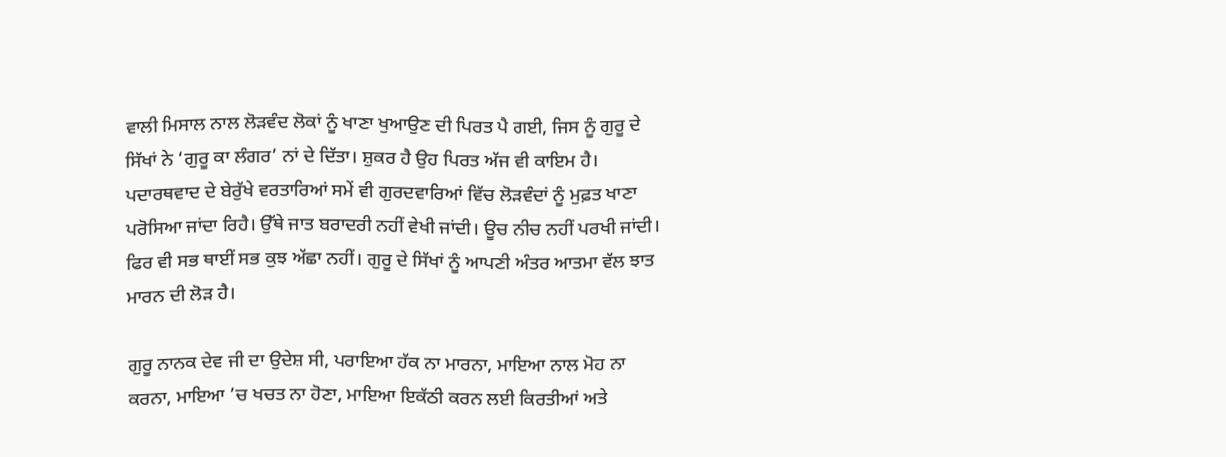ਵਾਲੀ ਮਿਸਾਲ ਨਾਲ ਲੋੜਵੰਦ ਲੋਕਾਂ ਨੂੰ ਖਾਣਾ ਖੁਆਉਣ ਦੀ ਪਿਰਤ ਪੈ ਗਈ, ਜਿਸ ਨੂੰ ਗੁਰੂ ਦੇ ਸਿੱਖਾਂ ਨੇ ‘ਗੁਰੂ ਕਾ ਲੰਗਰ’ ਨਾਂ ਦੇ ਦਿੱਤਾ। ਸ਼ੁਕਰ ਹੈ ਉਹ ਪਿਰਤ ਅੱਜ ਵੀ ਕਾਇਮ ਹੈ। ਪਦਾਰਥਵਾਦ ਦੇ ਬੇਰੁੱਖੇ ਵਰਤਾਰਿਆਂ ਸਮੇਂ ਵੀ ਗੁਰਦਵਾਰਿਆਂ ਵਿੱਚ ਲੋੜਵੰਦਾਂ ਨੂੰ ਮੁਫ਼ਤ ਖਾਣਾ ਪਰੋਸਿਆ ਜਾਂਦਾ ਰਿਹੈ। ਉੱਥੇ ਜਾਤ ਬਰਾਦਰੀ ਨਹੀਂ ਵੇਖੀ ਜਾਂਦੀ। ਊਚ ਨੀਚ ਨਹੀਂ ਪਰਖੀ ਜਾਂਦੀ। ਫਿਰ ਵੀ ਸਭ ਥਾਈਂ ਸਭ ਕੁਝ ਅੱਛਾ ਨਹੀਂ। ਗੁਰੂ ਦੇ ਸਿੱਖਾਂ ਨੂੰ ਆਪਣੀ ਅੰਤਰ ਆਤਮਾ ਵੱਲ ਝਾਤ ਮਾਰਨ ਦੀ ਲੋੜ ਹੈ।

ਗੁਰੂ ਨਾਨਕ ਦੇਵ ਜੀ ਦਾ ਉਦੇਸ਼ ਸੀ, ਪਰਾਇਆ ਹੱਕ ਨਾ ਮਾਰਨਾ, ਮਾਇਆ ਨਾਲ ਮੋਹ ਨਾ ਕਰਨਾ, ਮਾਇਆ ’ਚ ਖਚਤ ਨਾ ਹੋਣਾ, ਮਾਇਆ ਇਕੱਠੀ ਕਰਨ ਲਈ ਕਿਰਤੀਆਂ ਅਤੇ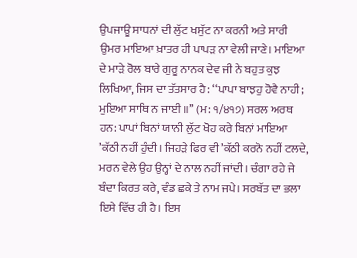ਉਪਜਾਊ ਸਾਧਨਾਂ ਦੀ ਲੁੱਟ ਖਸੁੱਟ ਨਾ ਕਰਨੀ ਅਤੇ ਸਾਰੀ ਉਮਰ ਮਾਇਆ ਖ਼ਾਤਰ ਹੀ ਪਾਪੜ ਨਾ ਵੇਲੀ ਜਾਣੇ। ਮਾਇਆ ਦੇ ਮਾੜੇ ਰੋਲ ਬਾਰੇ ਗੁਰੂ ਨਾਨਕ ਦੇਵ ਜੀ ਨੇ ਬਹੁਤ ਕੁਝ ਲਿਖਿਆ, ਜਿਸ ਦਾ ਤੱਤਸਾਰ ਹੈ: ‘‘ਪਾਪਾ ਬਾਝਹੁ ਹੋਵੈ ਨਾਹੀ; ਮੁਇਆ ਸਾਥਿ ਨ ਜਾਈ ॥’’ (ਮ: ੧/੪੧੭) ਸਰਲ ਅਰਥ ਹਨ: ਪਾਪਾਂ ਬਿਨਾਂ ਯਾਨੀ ਲੁੱਟ ਖੋਹ ਕਰੇ ਬਿਨਾਂ ਮਾਇਆ ’ਕੱਠੀ ਨਹੀਂ ਹੁੰਦੀ। ਜਿਹੜੇ ਫਿਰ ਵੀ ’ਕੱਠੀ ਕਰਨੋ ਨਹੀਂ ਟਲਦੇ, ਮਰਨ ਵੇਲੇ ਉਹ ਉਨ੍ਹਾਂ ਦੇ ਨਾਲ ਨਹੀਂ ਜਾਂਦੀ। ਚੰਗਾ ਰਹੇ ਜੇ ਬੰਦਾ ਕਿਰਤ ਕਰੇ, ਵੰਡ ਛਕੇ ਤੇ ਨਾਮ ਜਪੇ। ਸਰਬੱਤ ਦਾ ਭਲਾ ਇਸੇ ਵਿੱਚ ਹੀ ਹੈ। ਇਸ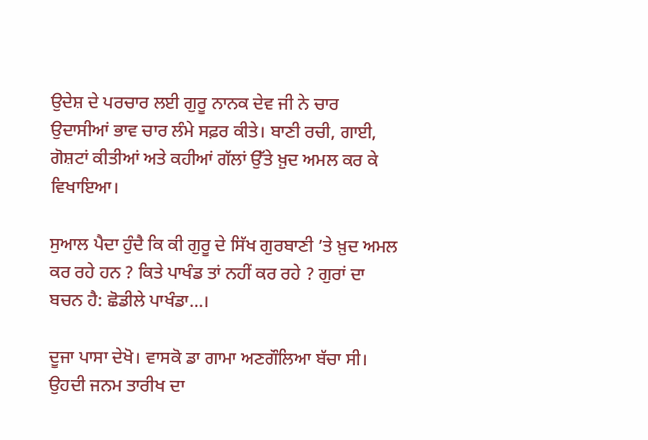ਉਦੇਸ਼ ਦੇ ਪਰਚਾਰ ਲਈ ਗੁਰੂ ਨਾਨਕ ਦੇਵ ਜੀ ਨੇ ਚਾਰ ਉਦਾਸੀਆਂ ਭਾਵ ਚਾਰ ਲੰਮੇ ਸਫ਼ਰ ਕੀਤੇ। ਬਾਣੀ ਰਚੀ, ਗਾਈ, ਗੋਸ਼ਟਾਂ ਕੀਤੀਆਂ ਅਤੇ ਕਹੀਆਂ ਗੱਲਾਂ ਉੱਤੇ ਖ਼ੁਦ ਅਮਲ ਕਰ ਕੇ ਵਿਖਾਇਆ।

ਸੁਆਲ ਪੈਦਾ ਹੁੰਦੈ ਕਿ ਕੀ ਗੁਰੂ ਦੇ ਸਿੱਖ ਗੁਰਬਾਣੀ ’ਤੇ ਖ਼ੁਦ ਅਮਲ ਕਰ ਰਹੇ ਹਨ ? ਕਿਤੇ ਪਾਖੰਡ ਤਾਂ ਨਹੀਂ ਕਰ ਰਹੇ ? ਗੁਰਾਂ ਦਾ ਬਚਨ ਹੈ: ਛੋਡੀਲੇ ਪਾਖੰਡਾ…।

ਦੂਜਾ ਪਾਸਾ ਦੇਖੋ। ਵਾਸਕੋ ਡਾ ਗਾਮਾ ਅਣਗੌਲਿਆ ਬੱਚਾ ਸੀ। ਉਹਦੀ ਜਨਮ ਤਾਰੀਖ ਦਾ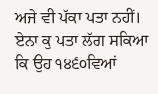ਅਜੇ ਵੀ ਪੱਕਾ ਪਤਾ ਨਹੀਂ। ਏਨਾ ਕੁ ਪਤਾ ਲੱਗ ਸਕਿਆ ਕਿ ਉਹ ੧੪੬੦ਵਿਆਂ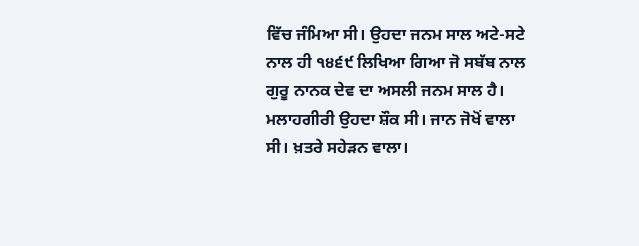ਵਿੱਚ ਜੰਮਿਆ ਸੀ। ਉਹਦਾ ਜਨਮ ਸਾਲ ਅਟੇ-ਸਟੇ ਨਾਲ ਹੀ ੧੪੬੯ ਲਿਖਿਆ ਗਿਆ ਜੋ ਸਬੱਬ ਨਾਲ ਗੁਰੂ ਨਾਨਕ ਦੇਵ ਦਾ ਅਸਲੀ ਜਨਮ ਸਾਲ ਹੈ। ਮਲਾਹਗੀਰੀ ਉਹਦਾ ਸ਼ੌਕ ਸੀ। ਜਾਨ ਜੋਖੋਂ ਵਾਲਾ ਸੀ। ਖ਼ਤਰੇ ਸਹੇੜਨ ਵਾਲਾ।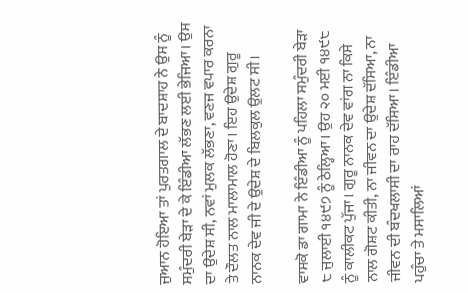ਜੁਆਨ ਹੋਇਆ ਤਾਂ ਪੁਰਤਗਾਲ ਦੇ ਬਾਦਸ਼ਾਹ ਨੇ ਉਸ ਨੂੰ ਸਮੁੰਦਰੀ ਬੇੜਾ ਦੇ ਕੇ ਇੰਡੀਆ ਲੱਭਣ ਲਈ ਭੇਜਿਆ। ਉਸ ਦਾ ਉਦੇਸ਼ ਸੀ, ਨਵਾਂ ਮੁਲਕ ਲੱਭਣਾ, ਵਣਜ ਵਪਾਰ ਕਰਨਾ ਤੇ ਦੌਲਤ ਨਾਲ ਮਾਲਾਮਾਲ ਹੋਣਾ। ਇਹ ਉਦੇਸ਼ ਗੁਰੂ ਨਾਨਕ ਦੇਵ ਜੀ ਦੇ ਉਦੇਸ਼ ਦੇ ਬਿਲਕੁਲ ਉਲਟ ਸੀ।

ਵਾਸਕੋ ਡਾ ਗਾਮਾ ਨੇ ਇੰਡੀਆ ਨੂੰ ਪਹਿਲਾ ਸਮੁੰਦਰੀ ਬੇੜਾ ੮ ਜੁਲਾਈ ੧੪੯੭ ਨੂੰ ਠੇਲ੍ਹਿਆ। ਉਹ ੨੦ ਮਈ ੧੪੯੮ ਨੂੰ ਕਾਲੀਕਟ ਪੁੱਜਾ। ਗੁਰੂ ਨਾਨਕ ਦੇਵ ਵਾਂਗ ਨਾ ਕਿਸੇ ਨਾਲ ਗੋਸ਼ਟ ਕੀਤੀ, ਨਾ ਜੀਵਨ ਦਾ ਉਦੇਸ਼ ਦੱਸਿਆ, ਨਾ ਜੀਵਨ ਦੀ ਬੰਦਖਲਾਸੀ ਦਾ ਰਾਹ ਦੱਸਿਆ। ਇੰਡੀਆ ਪਹੁੰਚਾ ਤੇ ਮਸਾਲਿਆਂ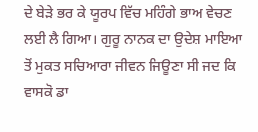ਦੇ ਬੇੜੇ ਭਰ ਕੇ ਯੂਰਪ ਵਿੱਚ ਮਹਿੰਗੇ ਭਾਅ ਵੇਚਣ ਲਈ ਲੈ ਗਿਆ। ਗੁਰੂ ਨਾਨਕ ਦਾ ਉਦੇਸ਼ ਮਾਇਆ ਤੋਂ ਮੁਕਤ ਸਚਿਆਰਾ ਜੀਵਨ ਜਿਊਣਾ ਸੀ ਜਦ ਕਿ ਵਾਸਕੋ ਡਾ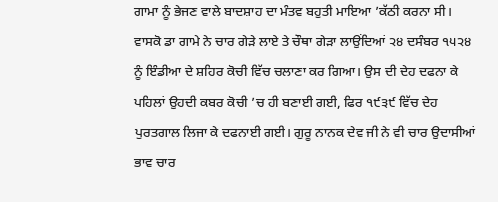ਗਾਮਾ ਨੂੰ ਭੇਜਣ ਵਾਲੇ ਬਾਦਸ਼ਾਹ ਦਾ ਮੰਤਵ ਬਹੁਤੀ ਮਾਇਆ ’ਕੱਠੀ ਕਰਨਾ ਸੀ। ਵਾਸਕੋ ਡਾ ਗਾਮੇ ਨੇ ਚਾਰ ਗੇੜੇ ਲਾਏ ਤੇ ਚੌਥਾ ਗੇੜਾ ਲਾਉਂਦਿਆਂ ੨੪ ਦਸੰਬਰ ੧੫੨੪ ਨੂੰ ਇੰਡੀਆ ਦੇ ਸ਼ਹਿਰ ਕੋਚੀ ਵਿੱਚ ਚਲਾਣਾ ਕਰ ਗਿਆ। ਉਸ ਦੀ ਦੇਹ ਦਫਨਾ ਕੇ ਪਹਿਲਾਂ ਉਹਦੀ ਕਬਰ ਕੋਚੀ ’ਚ ਹੀ ਬਣਾਈ ਗਈ, ਫਿਰ ੧੯੩੯ ਵਿੱਚ ਦੇਹ ਪੁਰਤਗਾਲ ਲਿਜਾ ਕੇ ਦਫਨਾਈ ਗਈ। ਗੁਰੂ ਨਾਨਕ ਦੇਵ ਜੀ ਨੇ ਵੀ ਚਾਰ ਉਦਾਸੀਆਂ ਭਾਵ ਚਾਰ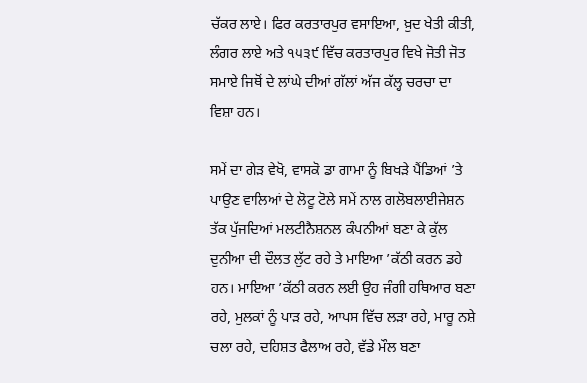ਚੱਕਰ ਲਾਏ। ਫਿਰ ਕਰਤਾਰਪੁਰ ਵਸਾਇਆ, ਖ਼ੁਦ ਖੇਤੀ ਕੀਤੀ, ਲੰਗਰ ਲਾਏ ਅਤੇ ੧੫੩੯ ਵਿੱਚ ਕਰਤਾਰਪੁਰ ਵਿਖੇ ਜੋਤੀ ਜੋਤ ਸਮਾਏ ਜਿਥੋਂ ਦੇ ਲਾਂਘੇ ਦੀਆਂ ਗੱਲਾਂ ਅੱਜ ਕੱਲ੍ਹ ਚਰਚਾ ਦਾ ਵਿਸ਼ਾ ਹਨ।

ਸਮੇਂ ਦਾ ਗੇੜ ਵੇਖੋ, ਵਾਸਕੋ ਡਾ ਗਾਮਾ ਨੂੰ ਬਿਖੜੇ ਪੈਂਡਿਆਂ ’ਤੇ ਪਾਉਣ ਵਾਲਿਆਂ ਦੇ ਲੋਟੂ ਟੋਲੇ ਸਮੇਂ ਨਾਲ ਗਲੋਬਲਾਈਜੇਸ਼ਨ ਤੱਕ ਪੁੱਜਦਿਆਂ ਮਲਟੀਨੈਸ਼ਨਲ ਕੰਪਨੀਆਂ ਬਣਾ ਕੇ ਕੁੱਲ ਦੁਨੀਆ ਦੀ ਦੌਲਤ ਲੁੱਟ ਰਹੇ ਤੇ ਮਾਇਆ ’ਕੱਠੀ ਕਰਨ ਡਹੇ ਹਨ। ਮਾਇਆ ’ਕੱਠੀ ਕਰਨ ਲਈ ਉਹ ਜੰਗੀ ਹਥਿਆਰ ਬਣਾ ਰਹੇ, ਮੁਲਕਾਂ ਨੂੰ ਪਾੜ ਰਹੇ, ਆਪਸ ਵਿੱਚ ਲੜਾ ਰਹੇ, ਮਾਰੂ ਨਸ਼ੇ ਚਲਾ ਰਹੇ, ਦਹਿਸ਼ਤ ਫੈਲਾਅ ਰਹੇ, ਵੱਡੇ ਮੌਲ ਬਣਾ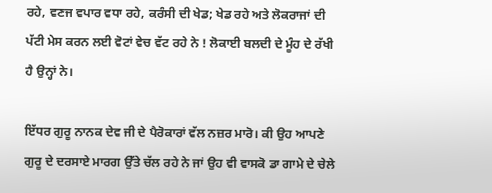ਰਹੇ, ਵਣਜ ਵਪਾਰ ਵਧਾ ਰਹੇ, ਕਰੰਸੀ ਦੀ ਖੇਡ; ਖੇਡ ਰਹੇ ਅਤੇ ਲੋਕਰਾਜਾਂ ਦੀ ਪੱਟੀ ਮੇਸ ਕਰਨ ਲਈ ਵੋਟਾਂ ਵੇਚ ਵੱਟ ਰਹੇ ਨੇ ! ਲੋਕਾਈ ਬਲਦੀ ਦੇ ਮੂੰਹ ਦੇ ਰੱਖੀ ਹੈ ਉਨ੍ਹਾਂ ਨੇ।

ਇੱਧਰ ਗੁਰੂ ਨਾਨਕ ਦੇਵ ਜੀ ਦੇ ਪੈਰੋਕਾਰਾਂ ਵੱਲ ਨਜ਼ਰ ਮਾਰੋ। ਕੀ ਉਹ ਆਪਣੇ ਗੁਰੂ ਦੇ ਦਰਸਾਏ ਮਾਰਗ ਉੱਤੇ ਚੱਲ ਰਹੇ ਨੇ ਜਾਂ ਉਹ ਵੀ ਵਾਸਕੋ ਡਾ ਗਾਮੇ ਦੇ ਚੇਲੇ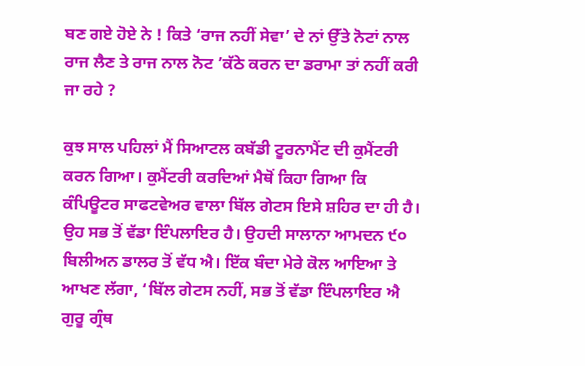ਬਣ ਗਏ ਹੋਏ ਨੇ ! ਕਿਤੇ ‘ਰਾਜ ਨਹੀਂ ਸੇਵਾ’ ਦੇ ਨਾਂ ਉੱਤੇ ਨੋਟਾਂ ਨਾਲ ਰਾਜ ਲੈਣ ਤੇ ਰਾਜ ਨਾਲ ਨੋਟ ’ਕੱਠੇ ਕਰਨ ਦਾ ਡਰਾਮਾ ਤਾਂ ਨਹੀਂ ਕਰੀ ਜਾ ਰਹੇ ?

ਕੁਝ ਸਾਲ ਪਹਿਲਾਂ ਮੈਂ ਸਿਆਟਲ ਕਬੱਡੀ ਟੂਰਨਾਮੈਂਟ ਦੀ ਕੁਮੈਂਟਰੀ ਕਰਨ ਗਿਆ। ਕੁਮੈਂਟਰੀ ਕਰਦਿਆਂ ਮੈਥੋਂ ਕਿਹਾ ਗਿਆ ਕਿ ਕੰਪਿਊਟਰ ਸਾਫਟਵੇਅਰ ਵਾਲਾ ਬਿੱਲ ਗੇਟਸ ਇਸੇ ਸ਼ਹਿਰ ਦਾ ਹੀ ਹੈ। ਉਹ ਸਭ ਤੋਂ ਵੱਡਾ ਇੰਪਲਾਇਰ ਹੈ। ਉਹਦੀ ਸਾਲਾਨਾ ਆਮਦਨ ੯੦ ਬਿਲੀਅਨ ਡਾਲਰ ਤੋਂ ਵੱਧ ਐ। ਇੱਕ ਬੰਦਾ ਮੇਰੇ ਕੋਲ ਆਇਆ ਤੇ ਆਖਣ ਲੱਗਾ, ‘ਬਿੱਲ ਗੇਟਸ ਨਹੀਂ, ਸਭ ਤੋਂ ਵੱਡਾ ਇੰਪਲਾਇਰ ਐ ਗੁਰੂ ਗ੍ਰੰਥ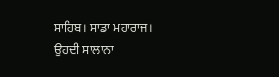ਸਾਹਿਬ। ਸਾਡਾ ਮਹਾਰਾਜ। ਉਹਦੀ ਸਾਲਾਨਾ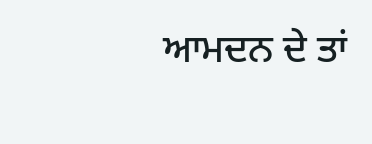ਆਮਦਨ ਦੇ ਤਾਂ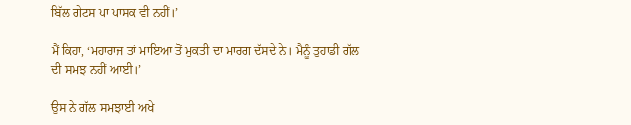ਬਿੱਲ ਗੇਟਸ ਪਾ ਪਾਸਕ ਵੀ ਨਹੀਂ।’

ਮੈਂ ਕਿਹਾ, ‘ਮਹਾਰਾਜ ਤਾਂ ਮਾਇਆ ਤੋਂ ਮੁਕਤੀ ਦਾ ਮਾਰਗ ਦੱਸਦੇ ਨੇ। ਮੈਨੂੰ ਤੁਹਾਡੀ ਗੱਲ ਦੀ ਸਮਝ ਨਹੀਂ ਆਈ।’

ਉਸ ਨੇ ਗੱਲ ਸਮਝਾਈ ਅਖੇ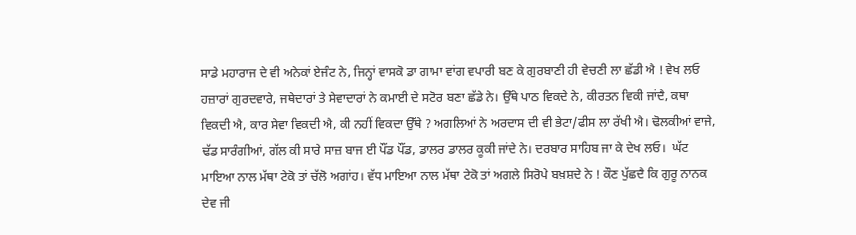ਸਾਡੇ ਮਹਾਰਾਜ ਦੇ ਵੀ ਅਨੇਕਾਂ ਏਜੰਟ ਨੇ, ਜਿਨ੍ਹਾਂ ਵਾਸਕੋ ਡਾ ਗਾਮਾ ਵਾਂਗ ਵਪਾਰੀ ਬਣ ਕੇ ਗੁਰਬਾਣੀ ਹੀ ਵੇਚਣੀ ਲਾ ਛੱਡੀ ਐ ! ਵੇਖ ਲਓ ਹਜ਼ਾਰਾਂ ਗੁਰਦਵਾਰੇ, ਜਥੇਦਾਰਾਂ ਤੇ ਸੇਵਾਦਾਰਾਂ ਨੇ ਕਮਾਈ ਦੇ ਸਟੋਰ ਬਣਾ ਛੱਡੇ ਨੇ। ਉੱਥੇ ਪਾਠ ਵਿਕਦੇ ਨੇ, ਕੀਰਤਨ ਵਿਕੀ ਜਾਂਦੈ, ਕਥਾ ਵਿਕਦੀ ਐ, ਕਾਰ ਸੇਵਾ ਵਿਕਦੀ ਐ, ਕੀ ਨਹੀਂ ਵਿਕਦਾ ਉੱਥੇ ? ਅਗਲਿਆਂ ਨੇ ਅਰਦਾਸ ਦੀ ਵੀ ਭੇਟਾ/ਫੀਸ ਲਾ ਰੱਖੀ ਐ। ਢੋਲਕੀਆਂ ਵਾਜੇ, ਢੱਡ ਸਾਰੰਗੀਆਂ, ਗੱਲ ਕੀ ਸਾਰੇ ਸਾਜ਼ ਬਾਜ ਈ ਪੌਂਡ ਪੌਂਡ, ਡਾਲਰ ਡਾਲਰ ਕੂਕੀ ਜਾਂਦੇ ਨੇ। ਦਰਬਾਰ ਸਾਹਿਬ ਜਾ ਕੇ ਦੇਖ ਲਓ।  ਘੱਟ ਮਾਇਆ ਨਾਲ ਮੱਥਾ ਟੇਕੋ ਤਾਂ ਚੱਲੋ ਅਗਾਂਹ। ਵੱਧ ਮਾਇਆ ਨਾਲ ਮੱਥਾ ਟੇਕੋ ਤਾਂ ਅਗਲੇ ਸਿਰੋਪੇ ਬਖ਼ਸ਼ਦੇ ਨੇ ! ਕੌਣ ਪੁੱਛਦੈ ਕਿ ਗੁਰੂ ਨਾਨਕ ਦੇਵ ਜੀ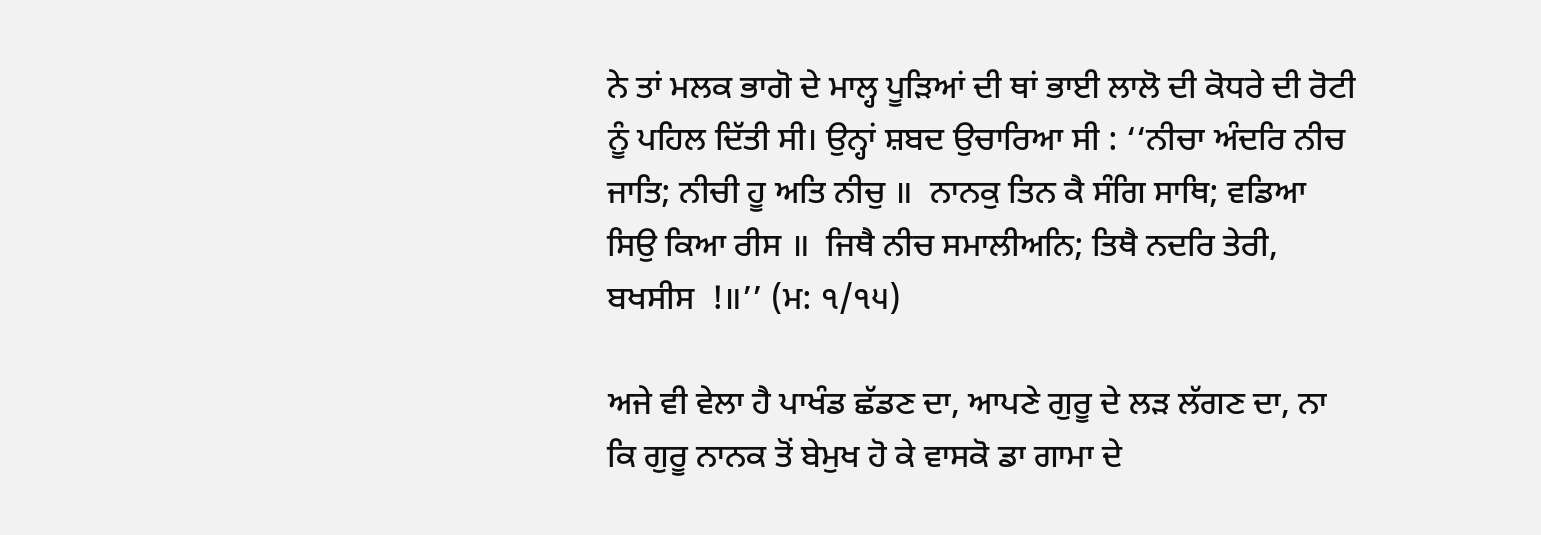ਨੇ ਤਾਂ ਮਲਕ ਭਾਗੋ ਦੇ ਮਾਲ੍ਹ ਪੂੜਿਆਂ ਦੀ ਥਾਂ ਭਾਈ ਲਾਲੋ ਦੀ ਕੋਧਰੇ ਦੀ ਰੋਟੀ ਨੂੰ ਪਹਿਲ ਦਿੱਤੀ ਸੀ। ਉਨ੍ਹਾਂ ਸ਼ਬਦ ਉਚਾਰਿਆ ਸੀ : ‘‘ਨੀਚਾ ਅੰਦਰਿ ਨੀਚ ਜਾਤਿ; ਨੀਚੀ ਹੂ ਅਤਿ ਨੀਚੁ ॥  ਨਾਨਕੁ ਤਿਨ ਕੈ ਸੰਗਿ ਸਾਥਿ; ਵਡਿਆ ਸਿਉ ਕਿਆ ਰੀਸ ॥  ਜਿਥੈ ਨੀਚ ਸਮਾਲੀਅਨਿ; ਤਿਥੈ ਨਦਰਿ ਤੇਰੀ, ਬਖਸੀਸ  !॥’’ (ਮ: ੧/੧੫)

ਅਜੇ ਵੀ ਵੇਲਾ ਹੈ ਪਾਖੰਡ ਛੱਡਣ ਦਾ, ਆਪਣੇ ਗੁਰੂ ਦੇ ਲੜ ਲੱਗਣ ਦਾ, ਨਾ ਕਿ ਗੁਰੂ ਨਾਨਕ ਤੋਂ ਬੇਮੁਖ ਹੋ ਕੇ ਵਾਸਕੋ ਡਾ ਗਾਮਾ ਦੇ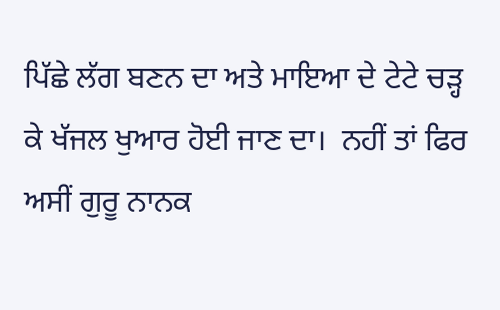ਪਿੱਛੇ ਲੱਗ ਬਣਨ ਦਾ ਅਤੇ ਮਾਇਆ ਦੇ ਟੇਟੇ ਚੜ੍ਹ ਕੇ ਖੱਜਲ ਖੁਆਰ ਹੋਈ ਜਾਣ ਦਾ।  ਨਹੀਂ ਤਾਂ ਫਿਰ ਅਸੀਂ ਗੁਰੂ ਨਾਨਕ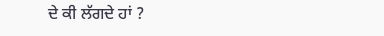ਦੇ ਕੀ ਲੱਗਦੇ ਹਾਂ ?